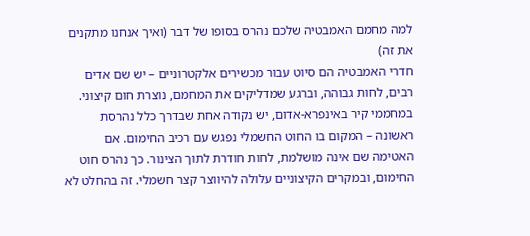למה מחמם האמבטיה שלכם נהרס בסופו של דבר (ואיך אנחנו מתקנים את זה)
חדרי האמבטיה הם סיוט עבור מכשירים אלקטרוניים – יש שם אדים רבים, לחות גבוהה, וברגע שמדליקים את המחמם, נוצרת חום קיצוני. במחממי קיר באינפרא-אדום, יש נקודה אחת שבדרך כלל נהרסת ראשונה – המקום בו החוט החשמלי נפגש עם רכיב החימום. אם האטימה שם אינה מושלמת, לחות חודרת לתוך הצינור. כך נהרס חוט החימום, ובמקרים הקיצוניים עלולה להיווצר קצר חשמלי. זה בהחלט לא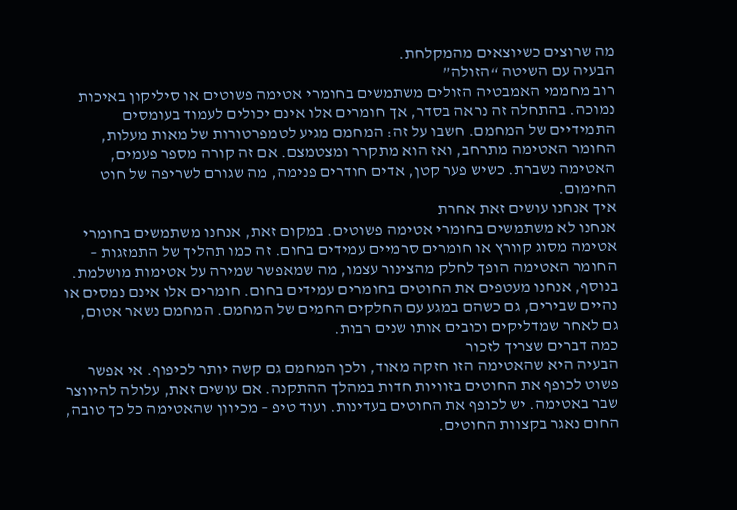מה שרוצים כשיוצאים מהמקלחת.
הבעיה עם השיטה “הזולה”
רוב מחממי האמבטיה הזולים משתמשים בחומרי אטימה פשוטים או סיליקון באיכות נמוכה. בהתחלה זה נראה בסדר, אך חומרים אלו אינם יכולים לעמוד בעומסים התמידיים של המחמם. חשבו על זה: המחמם מגיע לטמפרטורות של מאות מעלות, החומר האטימה מתרחב, ואז הוא מתקרר ומצטמצם. אם זה קורה מספר פעמים, האטימה נשברת. כשיש פער קטן, אדים חודרים פנימה, מה שגורם לשריפה של חוט החימום.
איך אנחנו עושים זאת אחרת
אנחנו לא משתמשים בחומרי אטימה פשוטים. במקום זאת, אנחנו משתמשים בחומרי אטימה מסוג קוורץ או חומרים סרמיים עמידים בחום. זה כמו תהליך של התמזגות – החומר האטימה הופך לחלק מהצינור עצמו, מה שמאפשר שמירה על אטימות מושלמת. בנוסף, אנחנו מעטפים את החוטים בחומרים עמידים בחום. חומרים אלו אינם נמסים או נהיים שבירים, גם כשהם במגע עם החלקים החמים של המחמם. המחמם נשאר אטום, גם לאחר שמדליקים וכובים אותו שנים רבות.
כמה דברים שצריך לזכור
הבעיה היא שהאטימה הזו חזקה מאוד, ולכן המחמם גם קשה יותר לכיפוף. אי אפשר פשוט לכופף את החוטים בזוויות חדות במהלך ההתקנה. אם עושים זאת, עלולה להיווצר שבר באטימה. יש לכופף את החוטים בעדינות. ועוד טיפ – מכיוון שהאטימה כל כך טובה, החום נאגר בקצוות החוטים.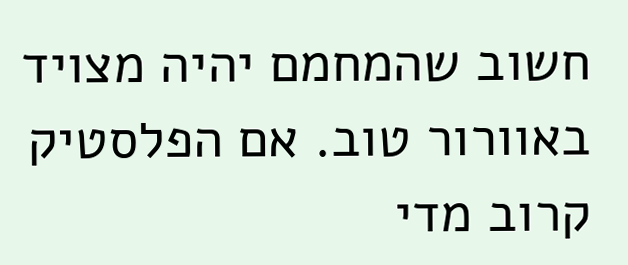חשוב שהמחמם יהיה מצויד באוורור טוב. אם הפלסטיק קרוב מדי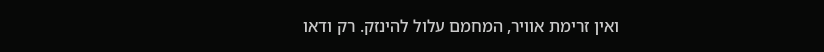ואין זרימת אוויר, המחמם עלול להינזק. רק ודאו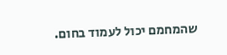שהמחמם יכול לעמוד בחום.